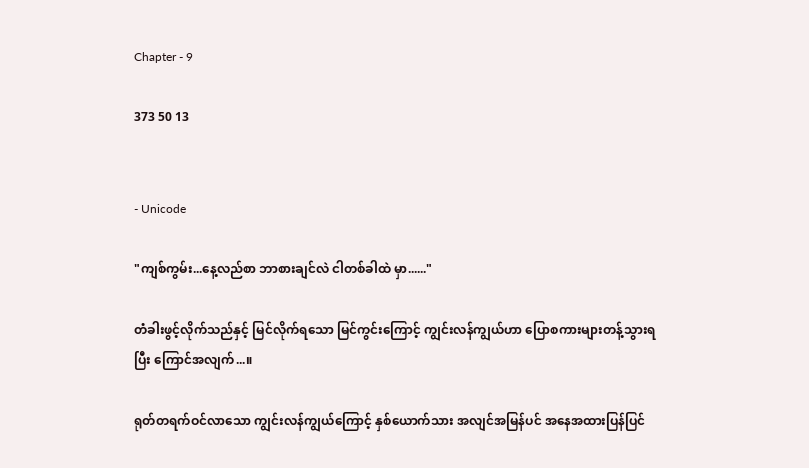Chapter - 9

373 50 13


- Unicode

"ကျစ်ကွမ်း...နေ့လည်စာ ဘာစားချင်လဲ ငါတစ်ခါထဲ မှာ......"

တံခါးဖွင့်လိုက်သည်နှင့် မြင်လိုက်ရသော မြင်ကွင်းကြောင့် ကျွင်းလန်ကျွယ်ဟာ ပြောစကားများတန့်သွားရပြီး ကြောင်အလျက်...။

ရုတ်တရက်ဝင်လာသော ကျွင်းလန်ကျွယ်ကြောင့် နှစ်ယောက်သား အလျင်အမြန်ပင် အနေအထားပြန်ပြင်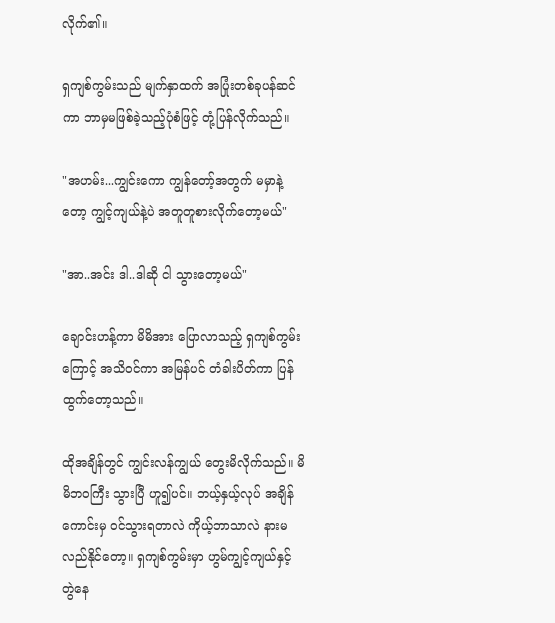လိုက်၏။

ရှကျစ်ကွမ်းသည် မျက်နှာထက် အပြုံးတစ်ခုပန်ဆင်ကာ ဘာမှမဖြစ်ခဲ့သည့်ပုံစံဖြင့် တုံ့ပြန်လိုက်သည်။

"အဟမ်း...ကျွင်းကော ကျွန်တော့်အတွက် မမှာနဲ့တော့ ကျွင့်ကျယ်နဲ့ပဲ အတူတူစားလိုက်တော့မယ်"

"အာ..အင်း ဒါ..ဒါဆို ‌ငါ သွားတော့မယ်"

ချောင်းဟန့်ကာ မိမိအား ပြောလာသည့် ရှကျစ်ကွမ်းကြောင့် အသိဝင်ကာ အမြန်ပင် တံခါးပိတ်ကာ ပြန်ထွက်တော့သည်။

ထိုအချိန်တွင် ကျွင်းလန်ကျွယ် တွေးမိလိုက်သည်။ မိမိဘဝကြီး သွားပြီ ဟူ၍ပင်။ ဘယ့်နှယ့်လုပ် အချိန်ကောင်းမှ ဝင်သွားရတာလဲ ကိုယ့်ဘာသာလဲ နားမလည်နိုင်တော့။ ရှကျစ်ကွမ်းမှာ ဟွမ်ကျွင့်ကျယ်နှင့် တွဲနေ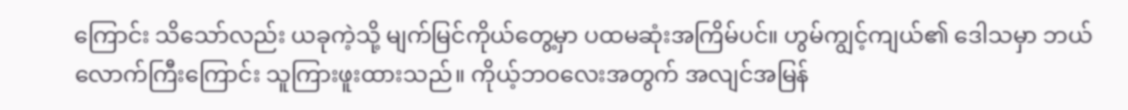ကြောင်း သိသော်လည်း ယခုကဲ့သို့ မျက်မြင်ကိုယ်တွေ့မှာ ပထမဆုံးအကြိမ်ပင်။ ဟွမ်ကျွင့်ကျယ်၏ ဒေါသမှာ ဘယ်လောက်ကြီးကြောင်း သူကြားဖူးထားသည်။ ကိုယ့်ဘဝလေးအတွက် အလျင်အမြန်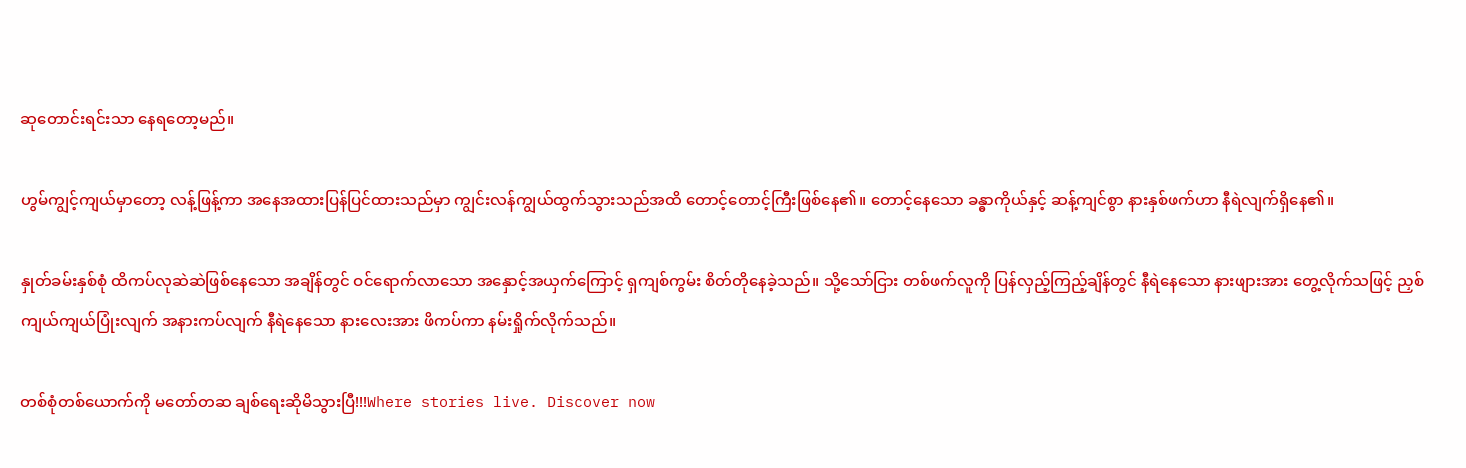ဆုတောင်းရင်းသာ နေရတော့မည်။

ဟွမ်ကျွင့်ကျယ်မှာတော့ လန့်ဖြန့်ကာ အနေအထားပြန်ပြင်ထားသည်မှာ ကျွင်းလန်ကျွယ်ထွက်သွားသည်အထိ တောင့်တောင့်ကြီးဖြစ်နေ၏။ တောင့်နေသော ခန္ဓာကိုယ်နှင့် ဆန့်ကျင်စွာ နားနှစ်ဖက်ဟာ နီရဲလျက်ရှိနေ၏။

နှုတ်ခမ်းနှစ်စုံ ထိကပ်လုဆဲဆဲဖြစ်နေသော အချိန်‌တွင် ဝင်ရောက်လာသော အနှောင့်အယှက်‌ကြောင့် ရှကျစ်ကွမ်း စိတ်တို‌နေခဲ့သည်။ သို့သော်ငြား တစ်ဖက်လူကို ပြန်လှည့်ကြည့်ချိန်တွင် နီရဲနေသော နားဖျားအား တွေ့လိုက်သဖြင့် ညှစ်ကျယ်ကျယ်ပြုံးလျက် အနားကပ်လျက် နီရဲနေသော နားလေးအား ဖိကပ်ကာ နမ်းရှိုက်လိုက်သည်။

တစ်စုံတစ်ယောက်ကို မတော်တဆ ချစ်ရေးဆိုမိသွားပြီ!!!Where stories live. Discover now